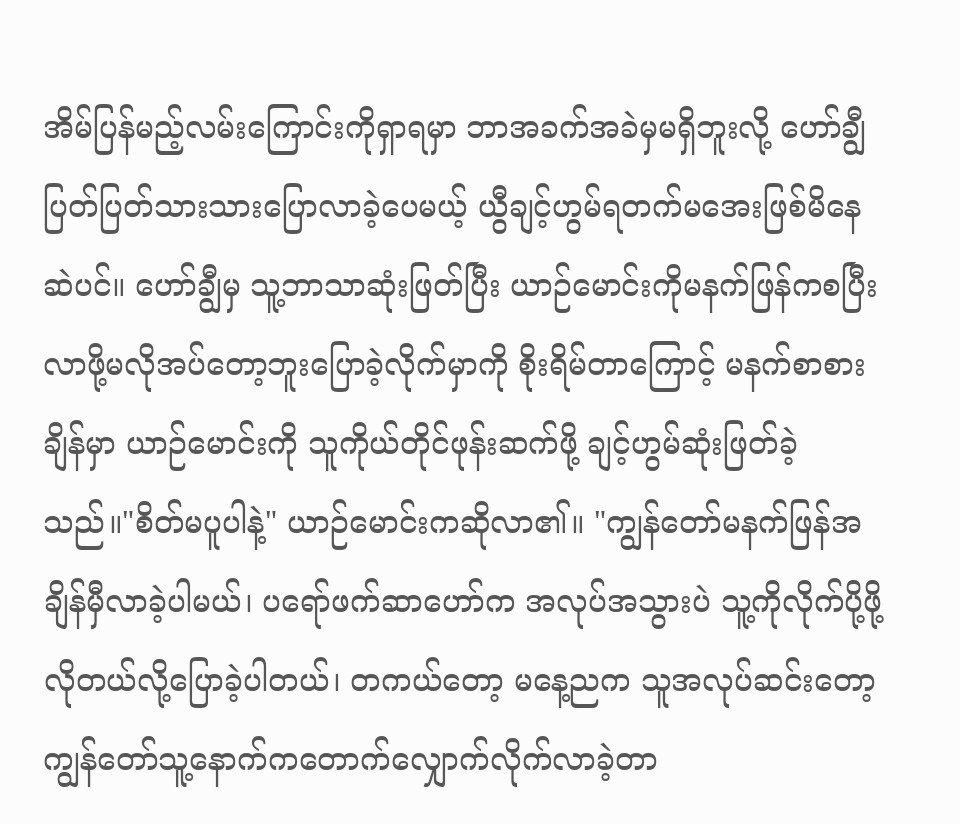အိမ်ပြန်မည့်လမ်းကြောင်းကိုရှာရမှာ ဘာအခက်အခဲမှမရှိဘူးလို့ ဟော်ချွီပြတ်ပြတ်သားသားပြောလာခဲ့ပေမယ့် ယွီချင့်ဟွမ်ရတက်မအေးဖြစ်မိနေဆဲပင်။ ဟော်ချွီမှ သူ့ဘာသာဆုံးဖြတ်ပြီး ယာဉ်မောင်းကိုမနက်ဖြန်ကစပြီး လာဖို့မလိုအပ်တော့ဘူးပြောခဲ့လိုက်မှာကို စိုးရိမ်တာကြောင့် မနက်စာစားချိန်မှာ ယာဉ်မောင်းကို သူကိုယ်တိုင်ဖုန်းဆက်ဖို့ ချင့်ဟွမ်ဆုံးဖြတ်ခဲ့သည်။"စိတ်မပူပါနဲ့" ယာဉ်မောင်းကဆိုလာ၏။ "ကျွန်တော်မနက်ဖြန်အချိန်မှီလာခဲ့ပါမယ်၊ ပရော်ဖက်ဆာဟော်က အလုပ်အသွားပဲ သူ့ကိုလိုက်ပို့ဖို့လိုတယ်လို့ပြောခဲ့ပါတယ်၊ တကယ်တော့ မနေ့ညက သူအလုပ်ဆင်းတော့ ကျွန်တော်သူ့နောက်ကတောက်လျှောက်လိုက်လာခဲ့တာ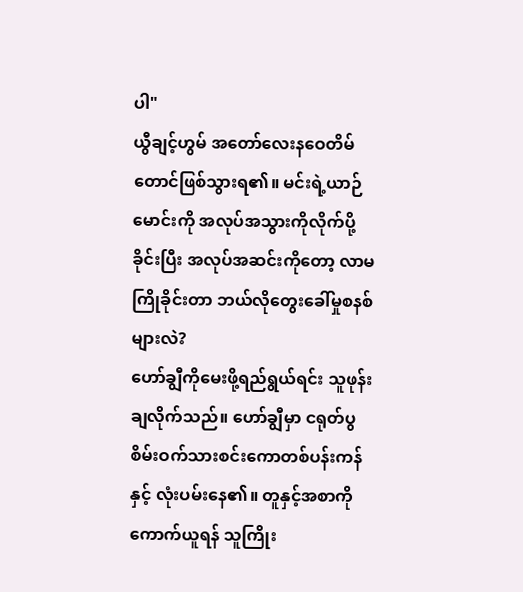ပါ"
ယွီချင့်ဟွမ် အတော်လေးနဝေတိမ်တောင်ဖြစ်သွားရ၏။ မင်းရဲ့ယာဉ်မောင်းကို အလုပ်အသွားကိုလိုက်ပို့ခိုင်းပြီး အလုပ်အဆင်းကိုတော့ လာမကြိုခိုင်းတာ ဘယ်လိုတွေးခေါ်မှုစနစ်များလဲ?
ဟော်ချွီကိုမေးဖို့ရည်ရွယ်ရင်း သူဖုန်းချလိုက်သည်။ ဟော်ချွီမှာ ငရုတ်ပွစိမ်းဝက်သားစင်းကောတစ်ပန်းကန်နှင့် လုံးပမ်းနေ၏။ တူနှင့်အစာကိုကောက်ယူရန် သူကြိုး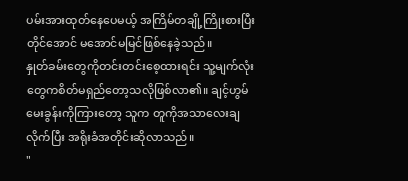ပမ်းအားထုတ်နေပေမယ့် အကြိမ်တချို့ကြိုးစားပြီးတိုင်အောင် မအောင်မမြင်ဖြစ်နေခဲ့သည်။
နှုတ်ခမ်းတွေကိုတင်းတင်းစေ့ထားရင်း သူ့မျက်လုံးတွေကစိတ်မရှည်တော့သလိုဖြစ်လာ၏။ ချင့်ဟွမ်မေးခွန်းကိုကြားတော့ သူက တူကိုအသာလေးချလိုက်ပြီး အရိုးခံအတိုင်းဆိုလာသည်။
"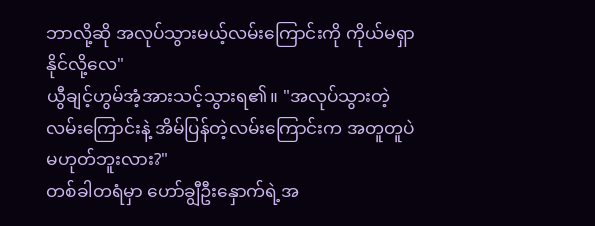ဘာလို့ဆို အလုပ်သွားမယ့်လမ်းကြောင်းကို ကိုယ်မရှာနိုင်လို့လေ"
ယွီချင့်ဟွမ်အံ့အားသင့်သွားရ၏။ "အလုပ်သွားတဲ့လမ်းကြောင်းနဲ့ အိမ်ပြန်တဲ့လမ်းကြောင်းက အတူတူပဲမဟုတ်ဘူးလား?"
တစ်ခါတရံမှာ ဟော်ချွီဦးနှောက်ရဲ့အ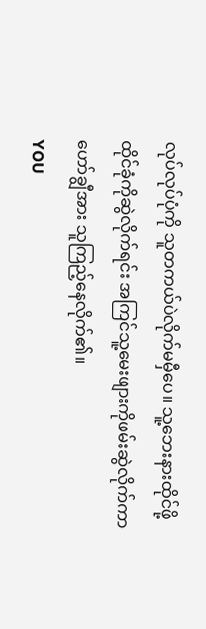လုပ်လုပ်ပုံကို သူတကယ်ပဲလိုက်မမှီပေ။ သူ့ဘေးနားထိုင်ဖို့ ထိုင်ခုံကိုဆွဲလိုက်ရင်း အကြင်သူ့မေးဖျားကိုဖမ်းဆွဲလိုက်ကာ ဟော်ချွီအား သူကြည့်နေလိုက်၏။
YOU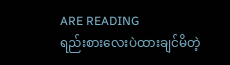ARE READING
ရည်းစားလေးပဲထားချင်မိတဲ့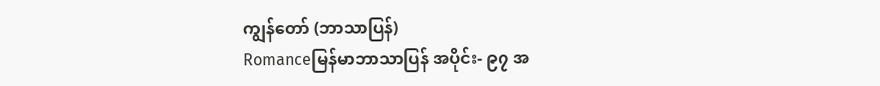ကျွန်တော် (ဘာသာပြန်)
Romanceမြန်မာဘာသာပြန် အပိုင်း- ၉၇ အ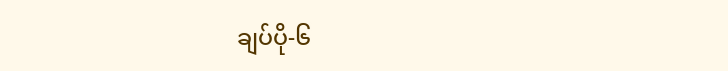ချပ်ပို-၆